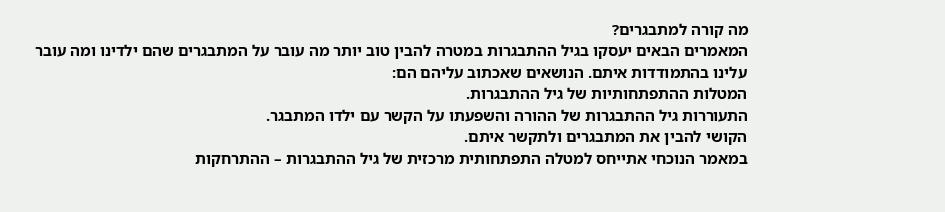מה קורה למתבגרים?
המאמרים הבאים יעסקו בגיל ההתבגרות במטרה להבין טוב יותר מה עובר על המתבגרים שהם ילדינו ומה עובר עלינו בהתמודדות איתם. הנושאים שאכתוב עליהם הם:
המטלות ההתפתחותיות של גיל ההתבגרות.
התעוררות גיל ההתבגרות של ההורה והשפעתו על הקשר עם ילדו המתבגר.
הקושי להבין את המתבגרים ולתקשר איתם.
במאמר הנוכחי אתייחס למטלה התפתחותית מרכזית של גיל ההתבגרות – ההתרחקות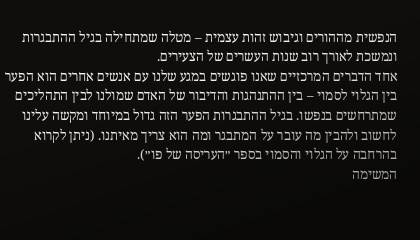הנפשית מההורים וגיבוש זהות עצמית – מטלה שמתחילה בגיל ההתבגרות ונמשכת לאורך רוב שנות העשרים של הצעירים.
אחד הדברים המרכזיים שאנו פוגשים במגע שלנו עם אנשים אחרים הוא הפער בין הגלוי לסמוי – בין ההתנהגות והדיבור של האדם שמולנו לבין התהליכים שמתרחשים בנפשו. בגיל ההתבגרות הפער הזה גדול במיוחד ומקשה עלינו לחשוב ולהבין מה עובר על המתבגר ומה הוא צריך מאיתנו. (ניתן לקרוא בהרחבה על הגלוי והסמוי בספר ״העריסה של פו״).
המשימה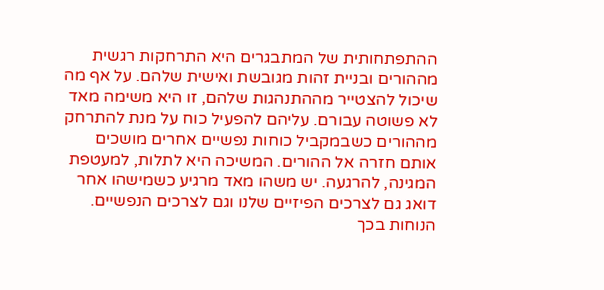ההתפתחותית של המתבגרים היא התרחקות רגשית מההורים ובניית זהות מגובשת ואישית שלהם. על אף מה שיכול להצטייר מההתנהגות שלהם, זו היא משימה מאד לא פשוטה עבורם. עליהם להפעיל כוח על מנת להתרחק מההורים כשבמקביל כוחות נפשיים אחרים מושכים אותם חזרה אל ההורים. המשיכה היא לתלות, למעטפת המגינה, להרגעה. יש משהו מאד מרגיע כשמישהו אחר דואג גם לצרכים הפיזיים שלנו וגם לצרכים הנפשיים. הנוחות בכך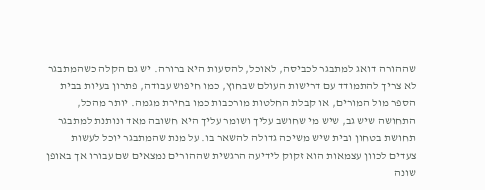שההורה דואג למתבגר לכביסה, לאוכל, להסעות היא ברורה. יש גם הקלה כשהמתבגר לא צריך להתמודד עם דרישות העולם שבחוץ, כמו חיפוש עבודה, פתרון בעיות בבית הספר מול המורים, או קבלת החלטות מורכבות כמו בחירת מגמה. יותר מהכל, התחושה שיש גב, שיש מי שחושב עליך ושומר עליך היא חשובה מאד ונותנת למתבגר תחושת בטחון ובית שיש משיכה גדולה להשאר בו. על מנת שהמתבגר יוכל לעשות צעדים לכוון עצמאות הוא זקוק לידיעה הרגשית שההורים נמצאים שם עבורו אך באופן שונה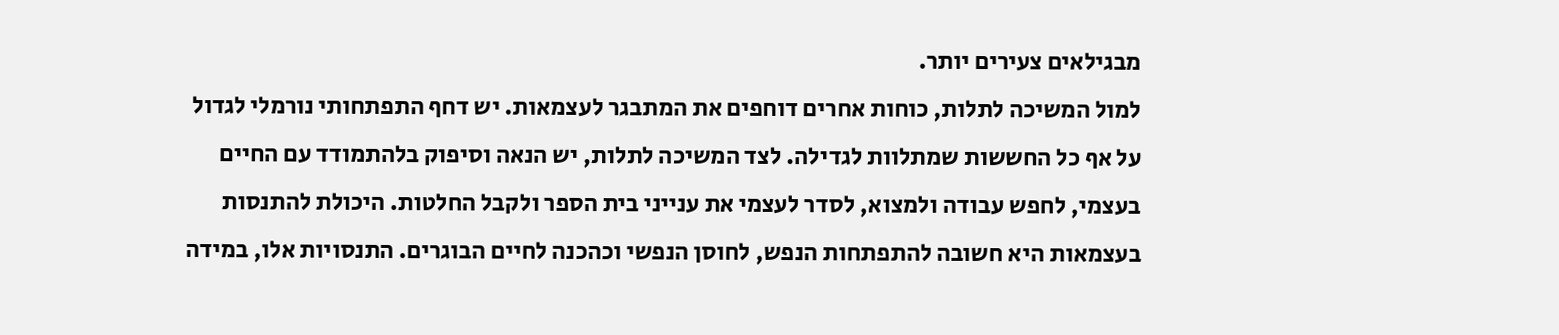מבגילאים צעירים יותר.
למול המשיכה לתלות, כוחות אחרים דוחפים את המתבגר לעצמאות. יש דחף התפתחותי נורמלי לגדול על אף כל החששות שמתלוות לגדילה. לצד המשיכה לתלות, יש הנאה וסיפוק בלהתמודד עם החיים בעצמי, לחפש עבודה ולמצוא, לסדר לעצמי את ענייני בית הספר ולקבל החלטות. היכולת להתנסות בעצמאות היא חשובה להתפתחות הנפש, לחוסן הנפשי וכהכנה לחיים הבוגרים. התנסויות אלו, במידה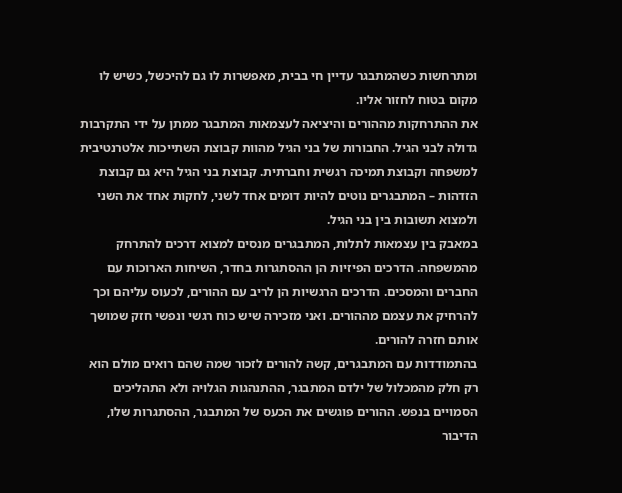ומתרחשות כשהמתבגר עדיין חי בבית, מאפשרות לו גם להיכשל, כשיש לו מקום בטוח לחזור אליו.
את ההתרחקות מההורים והיציאה לעצמאות המתבגר ממתן על ידי התקרבות גדולה לבני הגיל. החבורות של בני הגיל מהוות קבוצת השתייכות אלטרנטיבית למשפחה וקבוצת תמיכה רגשית וחברתית. קבוצת בני הגיל היא גם קבוצת הזדהות – המתבגרים נוטים להיות דומים אחד לשני, לחקות אחד את השני ולמצוא תשובות בין בני הגיל.
במאבק בין עצמאות לתלות, המתבגרים מנסים למצוא דרכים להתרחק מהמשפחה. הדרכים הפיזיות הן ההסתגרות בחדר, השיחות הארוכות עם החברים והמסכים. הדרכים הרגשיות הן לריב עם ההורים, לכעוס עליהם וכך להרחיק את עצמם מההורים. ואני מזכירה שיש כוח רגשי ונפשי חזק שמושך אותם חזרה להורים.
בהתמודדות עם המתבגרים, קשה להורים לזכור שמה שהם רואים מולם הוא רק חלק מהמכלול של ילדם המתבגר, ההתנהגות הגלויה ולא התהליכים הסמויים בנפש. ההורים פוגשים את הכעס של המתבגר, ההסתגרות שלו, הדיבור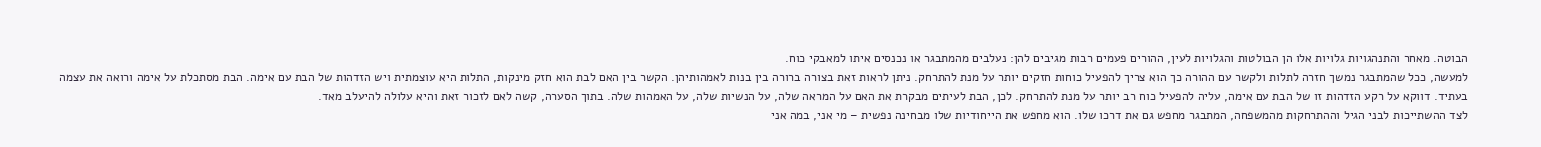הבוטה. מאחר והתנהגויות גלויות אלו הן הבולטות והגלויות לעין, ההורים פעמים רבות מגיבים להן: נעלבים מהמתבגר או נכנסים איתו למאבקי כוח.
למעשה, ככל שהמתבגר נמשך חזרה לתלות ולקשר עם ההורה כך הוא צריך להפעיל כוחות חזקים יותר על מנת להתרחק. ניתן לראות זאת בצורה ברורה בין בנות לאמהותיהן. הקשר בין האם לבת הוא חזק מינקות, התלות היא עוצמתית ויש הזדהות של הבת עם אימה. הבת מסתכלת על אימה ורואה את עצמה בעתיד. דווקא על רקע הזדהות זו של הבת עם אימה, עליה להפעיל כוח רב יותר על מנת להתרחק. לכן, הבת לעיתים מבקרת את האם על המראה שלה, על הנשיות שלה, על האמהות שלה. בתוך הסערה, קשה לאם לזכור זאת והיא עלולה להיעלב מאד.
לצד ההשתייכות לבני הגיל וההתרחקות מהמשפחה, המתבגר מחפש גם את דרכו שלו. הוא מחפש את הייחודיות שלו מבחינה נפשית – מי אני, במה אני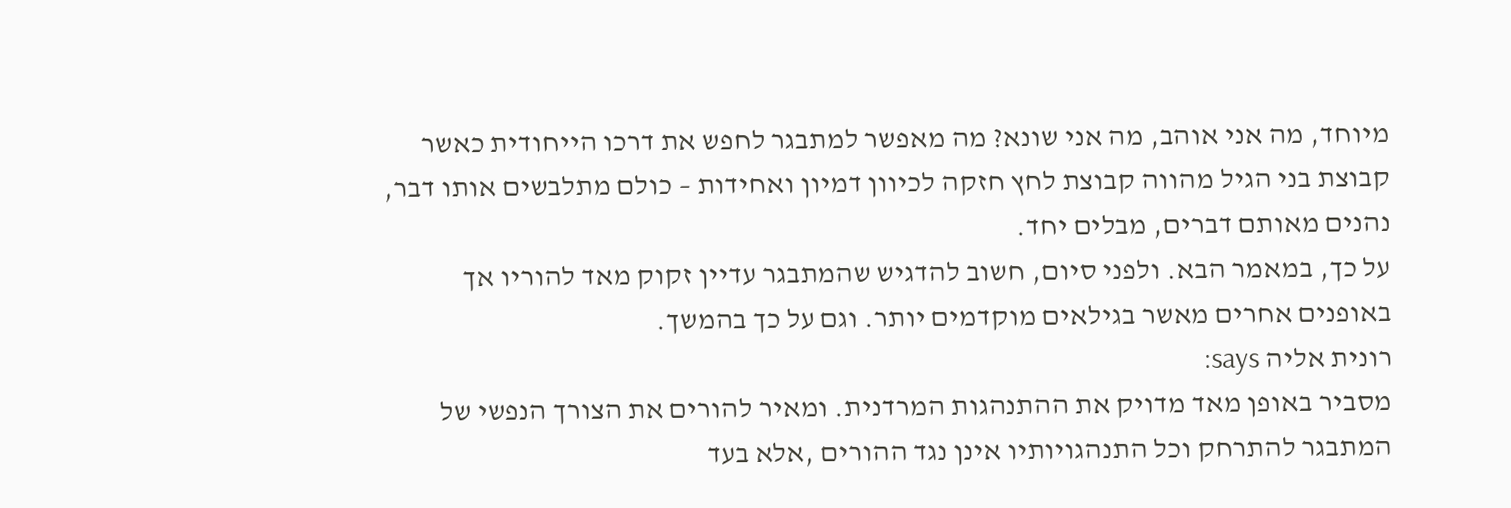מיוחד, מה אני אוהב, מה אני שונא? מה מאפשר למתבגר לחפש את דרכו הייחודית כאשר קבוצת בני הגיל מהווה קבוצת לחץ חזקה לכיוון דמיון ואחידות – כולם מתלבשים אותו דבר, נהנים מאותם דברים, מבלים יחד.
על כך, במאמר הבא. ולפני סיום, חשוב להדגיש שהמתבגר עדיין זקוק מאד להוריו אך באופנים אחרים מאשר בגילאים מוקדמים יותר. וגם על כך בהמשך.
רונית אליה says:
מסביר באופן מאד מדויק את ההתנהגות המרדנית. ומאיר להורים את הצורך הנפשי של המתבגר להתרחק וכל התנהגויותיו אינן נגד ההורים ,אלא בעד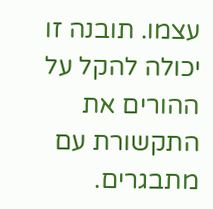עצמו. תובנה זו יכולה להקל על ההורים את התקשורת עם מתבגרים.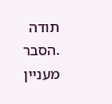תודה .הסבר מעניין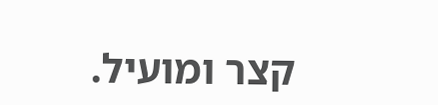קצר ומועיל.